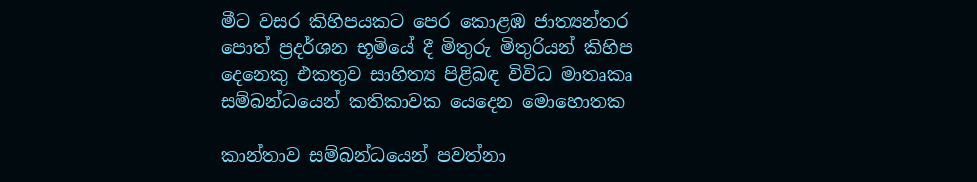මීට වසර කිහිපයකට පෙර කොළඹ ජාත්‍යන්තර පොත් ප්‍රදර්ශන භූමියේ දී මිතුරු මිතුරියන් කිහිප දෙනෙකු එකතුව සාහිත්‍ය පිළිබඳ විවිධ මාතෘකෘ සම්බන්ධයෙන් කතිකාවක යෙදෙන මොහොතක

කාන්තාව සම්බන්ධයෙන් පවත්නා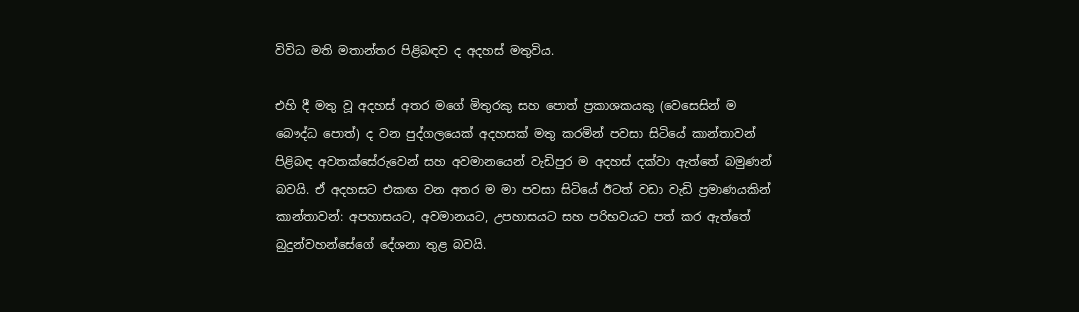විවිධ මති මතාන්තර පිළිබඳව ද අදහස් මතුවිය.

එහි දී මතු වූ අදහස් අතර මගේ මිතුරකු සහ පොත් ප්‍රකාශකයකු (වෙසෙසින් ම බෞද්ධ පොත්) ද වන පුද්ගලයෙක් අදහසක් මතු කරමින් පවසා සිටියේ කාන්තාවන් පිළිබඳ අවතක්සේරුවෙන් සහ අවමානයෙන් වැඩිපුර ම අදහස් දක්වා ඇත්තේ බමුණන් බවයි. ඒ අදහසට එකඟ වන අතර ම මා පවසා සිටියේ ඊටත් වඩා වැඩි ප්‍රමාණයකින් කාන්තාවන්: අපහාසයට, අවමානයට, උපහාසයට සහ පරිභවයට පත් කර ඇත්තේ බුදුන්වහන්සේගේ දේශනා තුළ බවයි.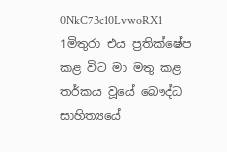0NkC73c10LvwoRX1 1මිතුරා එය ප්‍රතික්ෂේප කළ විට මා මතු කළ තර්කය වූයේ බෞද්ධ සාහිත්‍යයේ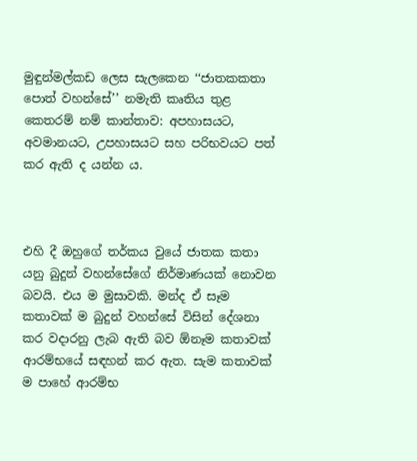මුඳුන්මල්කඩ ලෙස සැලකෙන ‘‘ජාතකකතා පොත් වහන්සේ’’ නමැති කෘතිය තුළ කෙතරම් නම් කාන්තාව: අපහාසයට, අවමානයට, උපහාසයට සහ පරිභවයට පත් කර ඇති ද යන්න ය.



එහි දී ඔහුගේ තර්කය වුයේ ජාතක කතා යනු බුදුන් වහන්සේගේ නිර්මාණයක් නොවන බවයි. එය ම මුසාවකි. මන්ද ඒ සෑම කතාවක් ම බුදුන් වහන්සේ විසින් දේශනා කර වදාරනු ලැබ ඇති බව ඕනෑම කතාවක් ආරම්භයේ සඳහන් කර ඇත. සැම කතාවක් ම පාහේ ආරම්භ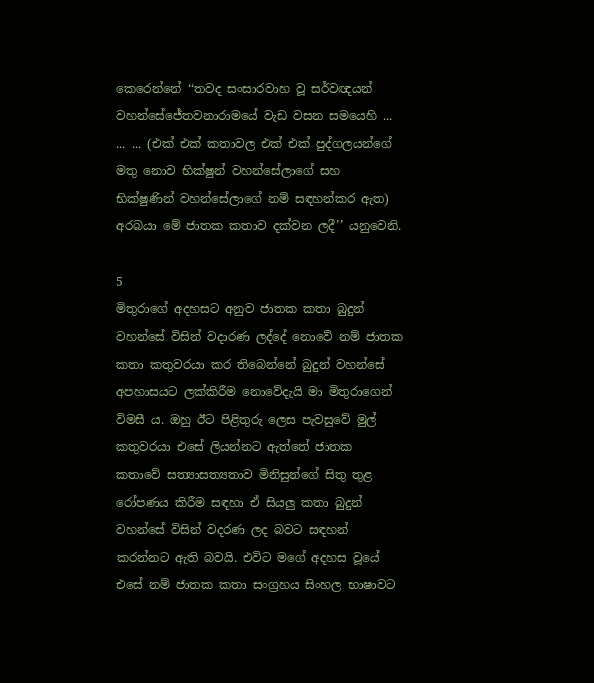කෙරෙන්නේ ‘‘තවද සංසාරවාහ වූ සර්වඥයන් වහන්සේජේතවනාරාමයේ වැඩ වසන සමයෙහි ... ... ... (එක් එක් කතාවල එක් එක් පුද්ගලයන්ගේ මතු නොව භික්ෂුන් වහන්සේලාගේ සහ භික්ෂුණින් වහන්සේලාගේ නම් සඳහන්කර ඇත) අරබයා මේ ජාතක කතාව දක්වන ලදී’’ යනුවෙනි.

5
මිතුරාගේ අදහසට අනුව ජාතක කතා බුදුන් වහන්සේ විසින් වදාරණ ලද්දේ නොවේ නම් ජාතක කතා කතුවරයා කර තිබෙන්නේ බුදුන් වහන්සේ අපහාසයට ලක්කිරීම නොවේදැයි මා මිතුරාගෙන් විමසී ය. ඔහු ඊට පිළිතුරු ලෙස පැවසුවේ මුල් කතුවරයා එසේ ලියන්නට ඇත්තේ ජාතක කතාවේ සත්‍යාසත්‍යතාව මිනිසුන්ගේ සිතු තුළ රෝපණය කිරීම සඳහා ඒ සියලු කතා බුදුන් වහන්සේ විසින් වදරණ ලද බවට සඳහන් කරන්නට ඇති බවයි. එවිට මගේ අදහස වූයේ එසේ නම් ජාතක කතා සංග්‍රහය සිංහල භාෂාවට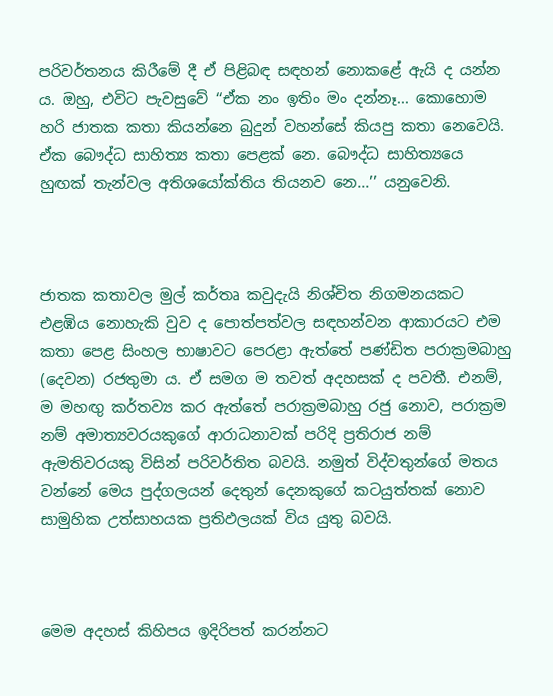පරිවර්තනය කිරීමේ දී ඒ පිළිබඳ සඳහන් නොකළේ ඇයි ද යන්න ය. ඔහු, එවිට පැවසුවේ ‘‘ඒක නං ඉතිං මං දන්නෑ... කොහොම හරි ජාතක කතා කියන්නෙ බුදුන් වහන්සේ කියපු කතා නෙවෙයි. ඒක බෞද්ධ සාහිත්‍ය කතා පෙළක් නෙ. බෞද්ධ සාහිත්‍යයෙ හුඟක් තැන්වල අතිශයෝක්තිය තියනව නෙ...’’ යනුවෙනි.



ජාතක කතාවල මුල් කර්තෘ කවුදැයි නිශ්චිත නිගමනයකට එළඹිය නොහැකි වුව ද පොත්පත්වල සඳහන්වන ආකාරයට එම කතා පෙළ සිංහල භාෂාවට පෙරළා ඇත්තේ පණ්ඩිත පරාක්‍රමබාහු (දෙවන) රජතුමා ය. ඒ සමග ම තවත් අදහසක් ද පවතී. එනම්, ම මහඟු කර්තව්‍ය කර ඇත්තේ පරාක්‍රමබාහු රජු නොව, පරාක්‍රම නම් අමාත්‍යවරයකුගේ ආරාධනාවක් පරිදි ප්‍රතිරාජ නම් ඇමතිවරයකු විසින් පරිවර්තිත බවයි. නමුත් විද්වතුන්ගේ මතය වන්නේ මෙය පුද්ගලයන් දෙතුන් දෙනකුගේ කටයුත්තක් නොව සාමුහික උත්සාහයක ප්‍රතිඵලයක් විය යුතු බවයි.



මෙම අදහස් කිහිපය ඉදිරිපත් කරන්නට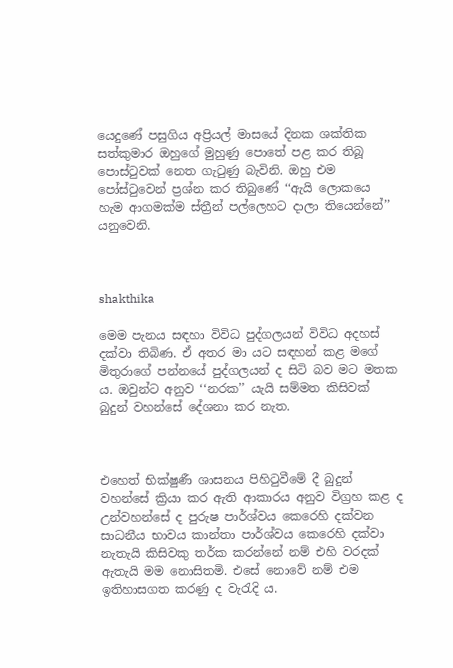යෙදුණේ පසුගිය අප්‍රියල් මාසයේ දිනක ශක්තික සත්කුමාර ඔහුගේ මුහුණු පොතේ පළ කර තිබූ පොස්ටුවක් නෙත ගැටුණු බැවිනි. ඔහු එම පෝස්ටුවෙන් ප්‍රශ්න කර තිබුණේ ‘‘ඇයි ලොකයෙ හැම ආගමක්ම ස්ත්‍රීන් පල්ලෙහට දාලා තියෙන්නේ’’ යනුවෙනි.



shakthika

මෙම පැනය සඳහා විවිධ පුද්ගලයන් විවිධ අදහස් දක්වා තිබිණ. ඒ අතර මා යට සඳහන් කළ මගේ මිතුරාගේ පන්නයේ පුද්ගලයන් ද සිටි බව මට මතක ය. ඔවුන්ට අනුව ‘‘නරක’’ යැයි සම්මත කිසිවක් බුදුන් වහන්සේ දේශනා කර නැත.



එහෙත් භික්ෂුණී ශාසනය පිහිටුවීමේ දී බුදුන් වහන්සේ ක්‍රියා කර ඇති ආකාරය අනුව විග්‍රහ කළ ද උන්වහන්සේ ද පුරුෂ පාර්ශ්වය කෙරෙහි දක්වන සාධනීය භාවය කාන්තා පාර්ශ්වය කෙරෙහි දක්වා නැතැයි කිසිවකු තර්ක කරන්නේ නම් එහි වරදක් ඇතැයි මම නොසිතමි. එසේ නොවේ නම් එම ඉතිහාසගත කරණු ද වැරැදි ය.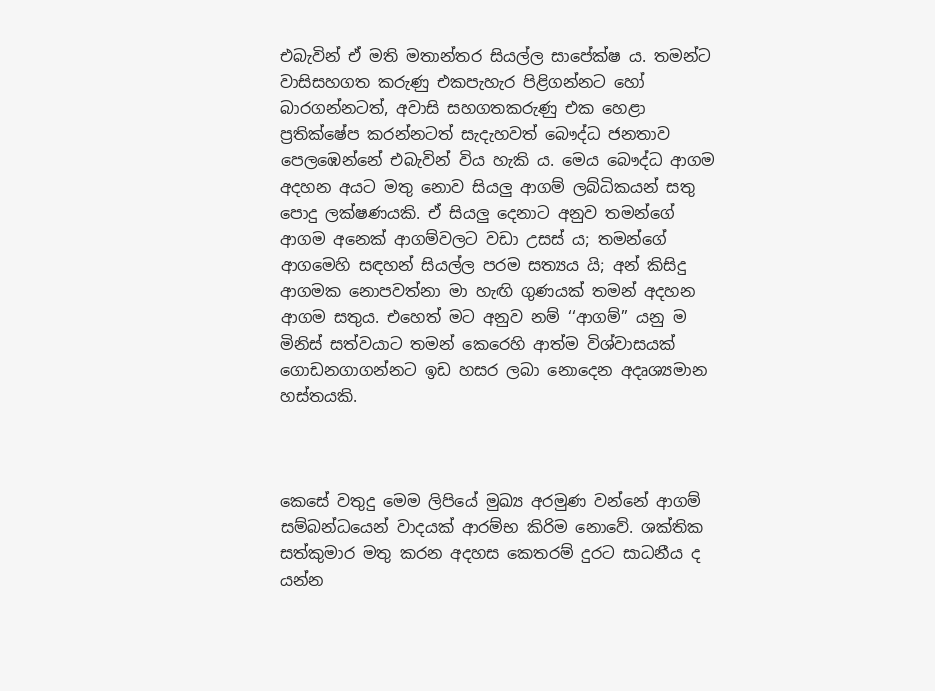එබැවින් ඒ මති මතාන්තර සියල්ල සාපේක්ෂ ය. තමන්ට වාසිසහගත කරුණු එකපැහැර පිළිගන්නට හෝ බාරගන්නටත්, අවාසි සහගතකරුණු එක හෙළා ප්‍රතික්ෂේප කරන්නටත් සැදැහවත් බෞද්ධ ජනතාව පෙලඹෙන්නේ එබැවින් විය හැකි ය. මෙය බෞද්ධ ආගම අදහන අයට මතු නොව සියලු ආගම් ලබ්ධිකයන් සතු පොදු ලක්ෂණයකි. ඒ සියලු දෙනාට අනුව තමන්ගේ ආගම අනෙක් ආගම්වලට වඩා උසස් ය; තමන්ගේ ආගමෙහි සඳහන් සියල්ල පරම සත්‍යය යි; අන් කිසිදු ආගමක නොපවත්නා මා හැඟි ගුණයක් තමන් අදහන ආගම සතුය. එහෙත් මට අනුව නම් ‘‘ආගම්’’ යනු ම මිනිස් සත්වයාට තමන් කෙරෙහි ආත්ම විශ්වාසයක් ගොඩනගාගන්නට ඉඩ හසර ලබා නොදෙන අදෘශ්‍යමාන හස්තයකි.



කෙසේ වතුදු මෙම ලිපියේ මුඛ්‍ය අරමුණ වන්නේ ආගම් සම්බන්ධයෙන් වාදයක් ආරම්භ කිරිම නොවේ. ශක්තික සත්කුමාර මතු කරන අදහස කෙතරම් දුරට සාධනීය ද යන්න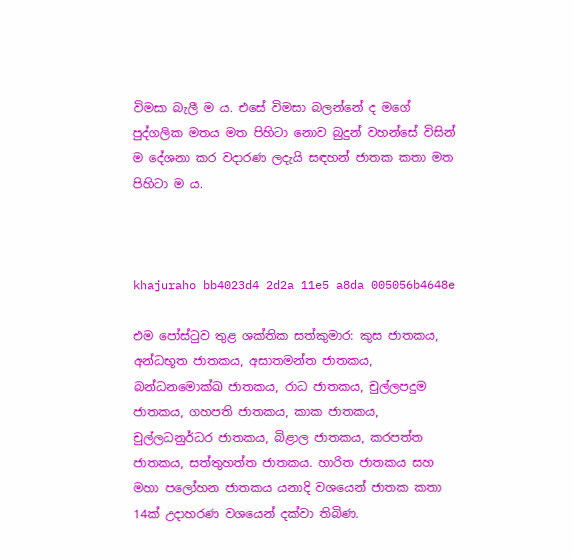විමසා බැලී ම ය. එසේ විමසා බලන්නේ ද මගේ පුද්ගලික මතය මත පිහිටා නොව බුදුන් වහන්සේ විසින් ම දේශනා කර වදාරණ ලදැයි සඳහන් ජාතක කතා මත පිහිටා ම ය.



khajuraho bb4023d4 2d2a 11e5 a8da 005056b4648e

එම පෝස්ටුව තුළ ශක්තික සත්කුමාර: කුස ජාතකය, අන්ධභූත ජාතකය, අසාතමන්ත ජාතකය, බන්ධනමොක්ඛ ජාතකය, රාධ ජාතකය, චුල්ලපදුම ජාතකය, ගහපති ජාතකය, කාක ජාතකය, චුල්ලධනුර්ධර ජාතකය, බිළාල ජාතකය, කරපත්ත ජාතකය, සත්තුහත්ත ජාතකය. හාරිත ජාතකය සහ මහා පලෝහන ජාතකය යනාදි වශයෙන් ජාතක කතා 14ක් උදාහරණ වශයෙන් දක්වා තිබිණ.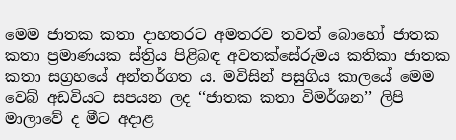මෙම ජාතක කතා දාහතරට අමතරව තවත් බොහෝ ජාතක කතා ප්‍රමාණයක ස්ත්‍රිය පිළිබඳ අවතක්සේරුමය කතිකා ජාතක කතා සග්‍රහයේ අන්තර්ගත ය. මවිසින් පසුගිය කාලයේ මෙම වෙබ් අඩවියට සපයන ලද ‘‘ජාතක කතා විමර්ශන’’ ලිපි මාලාවේ ද මීට අදාළ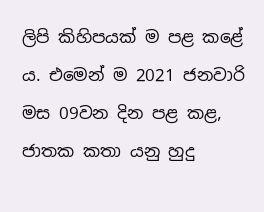ලිපි කිහිපයක් ම පළ කළේ ය. එමෙන් ම 2021 ජනවාරි මස 09වන දින පළ කළ, ජාතක කතා යනු හුදු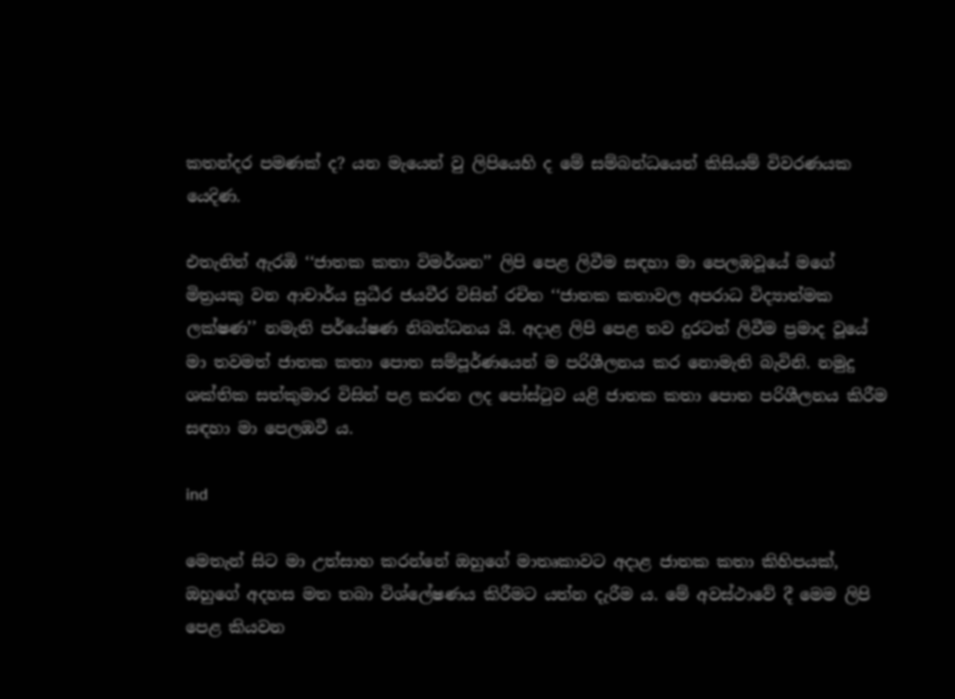කතන්දර පමණක් ද? යන මැයෙන් වු ලිපියෙහි ද මේ සම්බන්ධයෙන් කිසියම් විවරණයක යෙදිණ.

එතැනින් ඇරඹි ‘‘ජාතක කතා විමර්ශන’’ ලිපි පෙළ ලිවීම සඳහා මා පෙලඹවූයේ මගේ මිත්‍රයකු වන ආචාර්ය සුධීර ජයවීර විසින් රචිත ‘‘ජාතක කතාවල අපරාධ විද්‍යාත්මක ලක්ෂණ’’ නමැති පර්යේෂණ නිබන්ධනය යි. අදාළ ලිපි පෙළ තව දුරටත් ලිවීම ප්‍රමාද වූයේ මා තවමත් ජාතක කතා පොත සම්පූර්ණයෙන් ම පරිශීලනය කර නොමැති බැවිනි. නමුදු ශක්තික සත්කුමාර විසින් පළ කරන ලද පෝස්ටුව යළි ජාතක කතා පොත පරිශීලනය කිරීම සඳහා මා පෙලඹවී ය.

ind

මෙතැන් සිට මා උත්සාහ කරන්නේ ඔහුගේ මාතෘකාවට අදාළ ජාතක කතා කිහිපයක්, ඔහුගේ අදහස මත තබා විශ්ලේෂණය කිරීමට යත්න දැරීම ය. මේ අවස්ථාවේ දී මෙම ලිපි පෙළ කියවන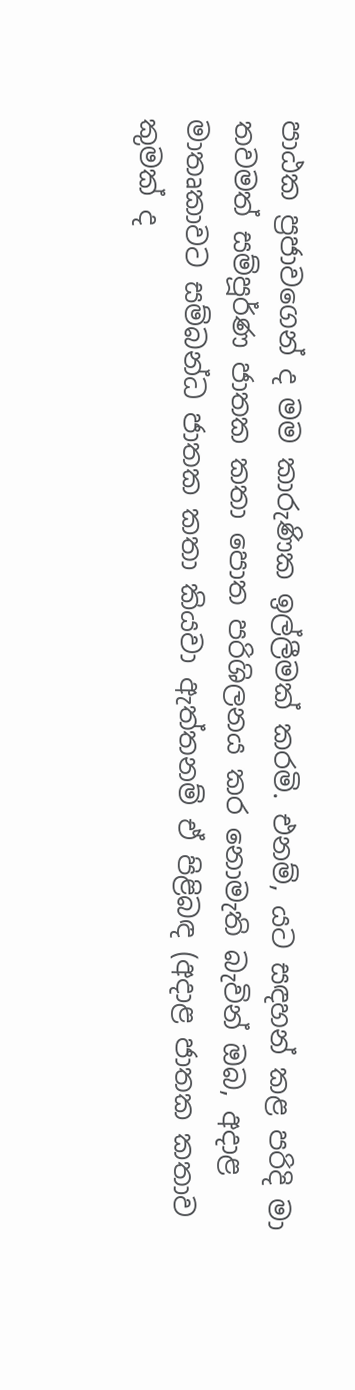පාඨක ප්‍රජාවගෙන් ද මම කාරුණික ඉල්ලීමක් කරමි. එනම්, යට සඳහන් කළ පරිදි මා තවමත් සම්පූර්ණ ජාතක කතා පොත පරිශිලනය කර නොමැති බැවින් ඔබ, අදාළ මාතෘකාවට සම්බන්ධ ජාතක කතා කියවා ඇත්තනම් ඒ පිළිබඳ (අදාළ ජාතක කතාව කුමක් ද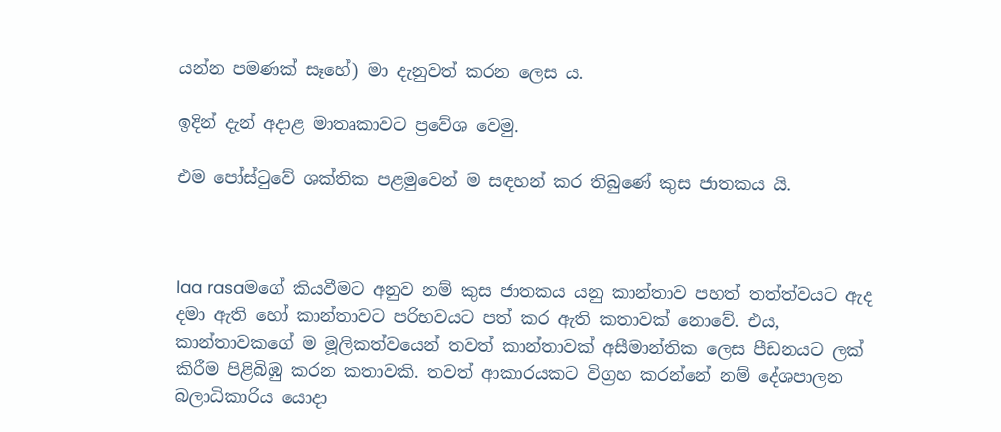යන්න පමණක් සෑහේ) මා දැනුවත් කරන ලෙස ය.

ඉදින් දැන් අදාළ මාතෘකාවට ප්‍රවේශ වෙමු.

එම පෝස්ටුවේ ශක්තික පළමුවෙන් ම සඳහන් කර තිබුණේ කුස ජාතකය යි.



laa rasaමගේ කියවීමට අනුව නම් කුස ජාතකය යනු කාන්තාව පහත් තත්ත්වයට ඇද දමා ඇති හෝ කාන්තාවට පරිභවයට පත් කර ඇති කතාවක් නොවේ. එය, කාන්තාවකගේ ම මූලිකත්වයෙන් තවත් කාන්තාවක් අසීමාන්තික ලෙස පීඩනයට ලක් කිරීම පිළිබිඹු කරන කතාවකි. තවත් ආකාරයකට විග්‍රහ කරන්නේ නම් දේශපාලන බලාධිකාරිය යොදා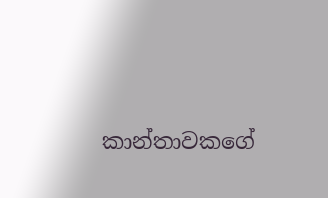කාන්තාවකගේ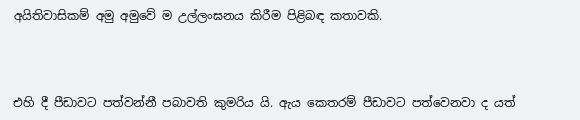අයිතිවාසිකම් අමු අමුවේ ම උල්ලංඝනය කිරීම පිළිබඳ කතාවකි.



එහි දී පීඩාවට පත්වන්නී පබාවති කුමරිය යි. ඇය කෙතරම් පීඩාවට පත්වෙනවා ද යත්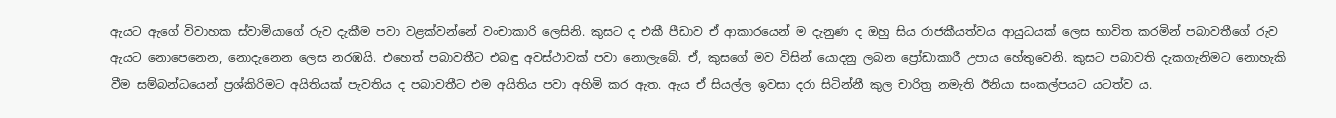ඇයට ඇගේ විවාහක ස්වාමියාගේ රුව දැකීම පවා වළක්වන්නේ වංචාකාරි ලෙසිනි. කුසට ද එකී පීඩාව ඒ ආකාරයෙන් ම දැනුණ ද ඔහු සිය රාජකීයත්වය ආයුධයක් ලෙස භාවිත කරමින් පබාවතීගේ රුව ඇයට නොපෙනෙන, නොදැනෙන ලෙස නරඹයි. එහෙත් පබාවතීට එබඳු අවස්ථාවක් පවා නොලැබේ. ඒ, කුසගේ මව විසින් යොදනු ලබන ප්‍රෝඩාකාරී උපාය හේතුවෙනි. කුසට පබාවති දැකගැනිමට නොහැකි වීම සම්බන්ධයෙන් ප්‍රශ්කිරිමට අයිතියක් පැවතිය ද පබාවතීට එම අයිතිය පවා අහිමි කර ඇත. ඇය ඒ සියල්ල ඉවසා දරා සිටින්නී කුල චාරිත්‍ර නමැති ඊනියා සංකල්පයට යටත්ව ය.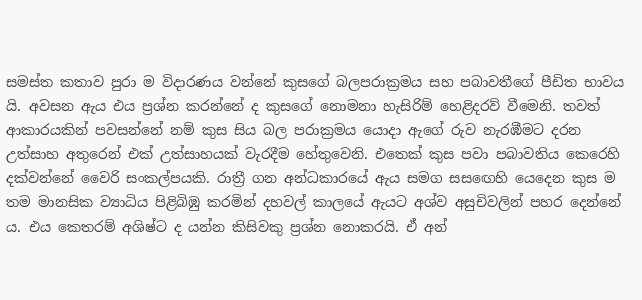සමස්ත කතාව පුරා ම විදාරණය වන්නේ කුසගේ බලපරාක්‍රමය සහ පබාවතීගේ පීඩිත භාවය යි. අවසන ඇය එය ප්‍රශ්න කරන්නේ ද කුසගේ නොමනා හැසිරිම් හෙළිදරව් වීමෙනි. තවත් ආකාරයකින් පවසන්නේ නම් කුස සිය බල පරාක්‍රමය යොදා ඇගේ රුව නැරඹීමට දරන උත්සාහ අතුරෙන් එක් උත්සාහයක් වැරදීම හේතුවෙනි. එතෙක් කුස පවා පබාවතිය කෙරෙහි දක්වන්නේ වෛරි සංකල්පයකි. රාත්‍රී ගන අන්ධකාරයේ ඇය සමග සසඟෙහි යෙදෙන කුස ම තම මානසික ව්‍යාධිය පිළිබිඹු කරමින් දහවල් කාලයේ ඇයට අශ්ව අසුචිවලින් පහර දෙන්නේ ය. එය කෙතරම් අශිෂ්ට ද යන්න කිසිවකු ප්‍රශ්න නොකරයි. ඒ අන්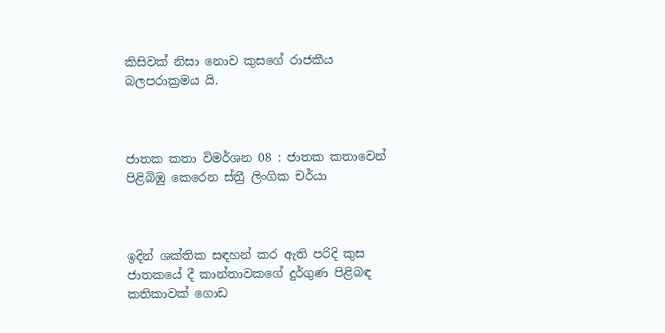කිසිවක් නිසා නොව කුසගේ රාජකීය බලපරාක්‍රමය යි.



ජාතක කතා විමර්ශන 08 : ජාතක කතාවෙන් පිළිබිඹු කෙරෙන ස්ත්‍රී ලිංගික චර්යා



ඉදින් ශක්තික සඳහන් කර ඇති පරිදි කුස ජාතකයේ දී කාන්තාවකගේ දුර්ගුණ පිළිබඳ කතිකාවක් ගොඩ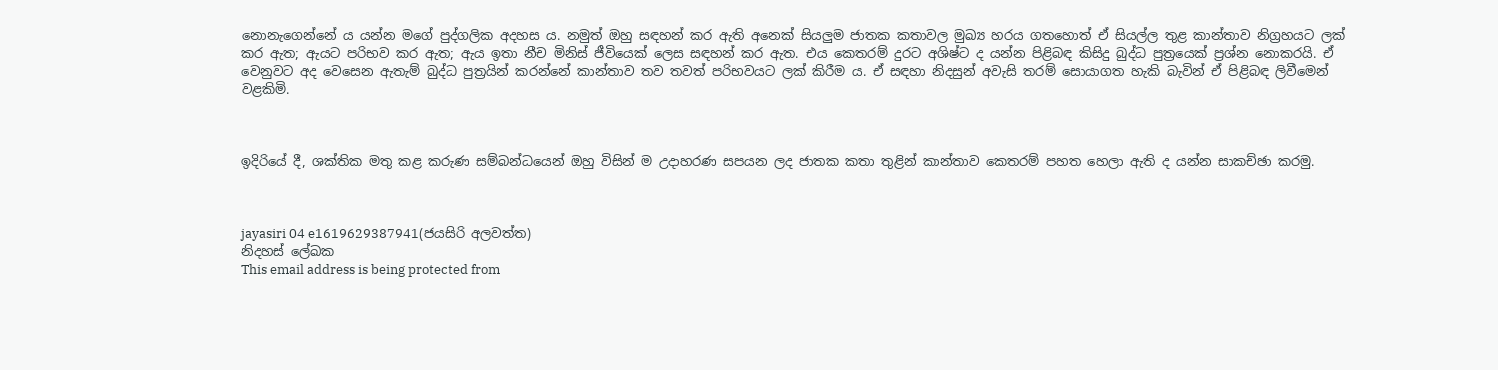නොනැගෙන්නේ ය යන්න මගේ පුද්ගලික අදහස ය. නමුත් ඔහු සඳහන් කර ඇති අනෙක් සියලුම ජාතක කතාවල මුඛ්‍ය හරය ගතහොත් ඒ සියල්ල තුළ කාන්තාව නිග්‍රහයට ලක් කර ඇත; ඇයට පරිභව කර ඇත; ඇය ඉතා නීච මිනිස් ජීවියෙක් ලෙස සඳහන් කර ඇත. එය කෙතරම් දුරට අශිෂ්ට ද යන්න පිළිබඳ කිසිදු බුද්ධ පුත්‍රයෙක් ප්‍රශ්න නොකරයි. ඒ වෙනුවට අද වෙසෙන ඇතැම් බුද්ධ පුත්‍රයින් කරන්නේ කාන්තාව තව තවත් පරිභවයට ලක් කිරීම ය. ඒ සඳහා නිදසුන් අවැසි තරම් සොයාගත හැකි බැවින් ඒ පිළිබඳ ලිවීමෙන් වළකිමි.



ඉදිරියේ දී, ශක්තික මතු කළ කරුණ සම්බන්ධයෙන් ඔහු විසින් ම උදාහරණ සපයන ලද ජාතක කතා තුළින් කාන්තාව කෙතරම් පහත හෙලා ඇති ද යන්න සාකච්ඡා කරමු.



jayasiri 04 e1619629387941(ජයසිරි අලවත්ත)
නිදහස් ලේඛක
This email address is being protected from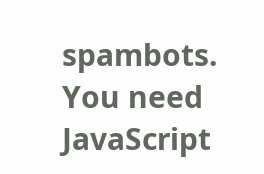spambots. You need JavaScript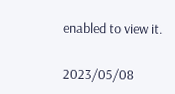enabled to view it.

2023/05/08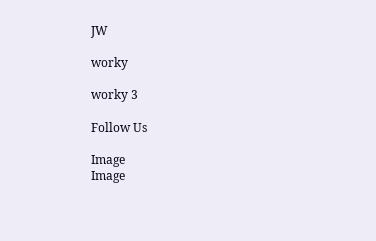JW

worky

worky 3

Follow Us

Image
Image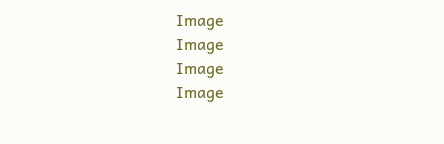Image
Image
Image
Image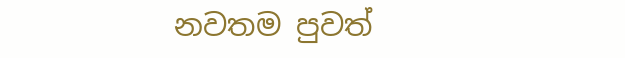නවතම පුවත්